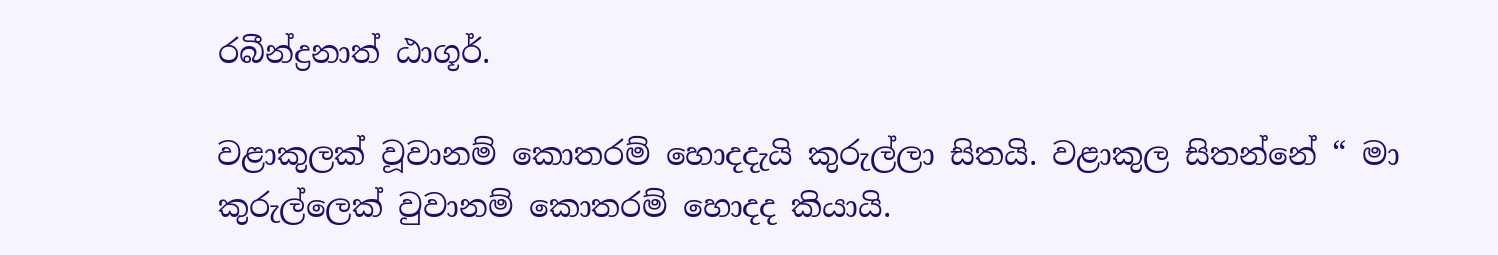රබීන්ද්‍රනාත් ඨාගූර්.

වළාකුලක් වූවානම් කොතරම් හොදදැයි කුරුල්ලා සිතයි. වළාකුල සිතන්නේ “ මා කුරුල්ලෙක් වුවානම් කොතරම් හොදද කියායි.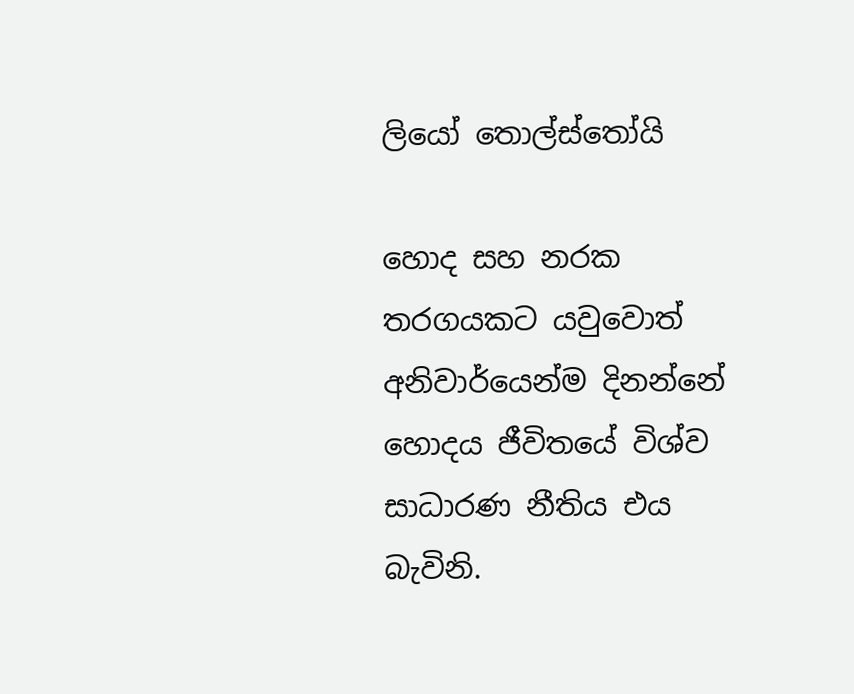ලියෝ තොල්ස්තෝයි

හොද සහ නරක තරගයකට යවුවොත් අනිවාර්යෙන්ම දිනන්නේ හොදය ජීවිතයේ විශ්ව සාධාරණ නීතිය එය බැවිනි.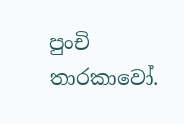පුංචි තාරකාවෝ.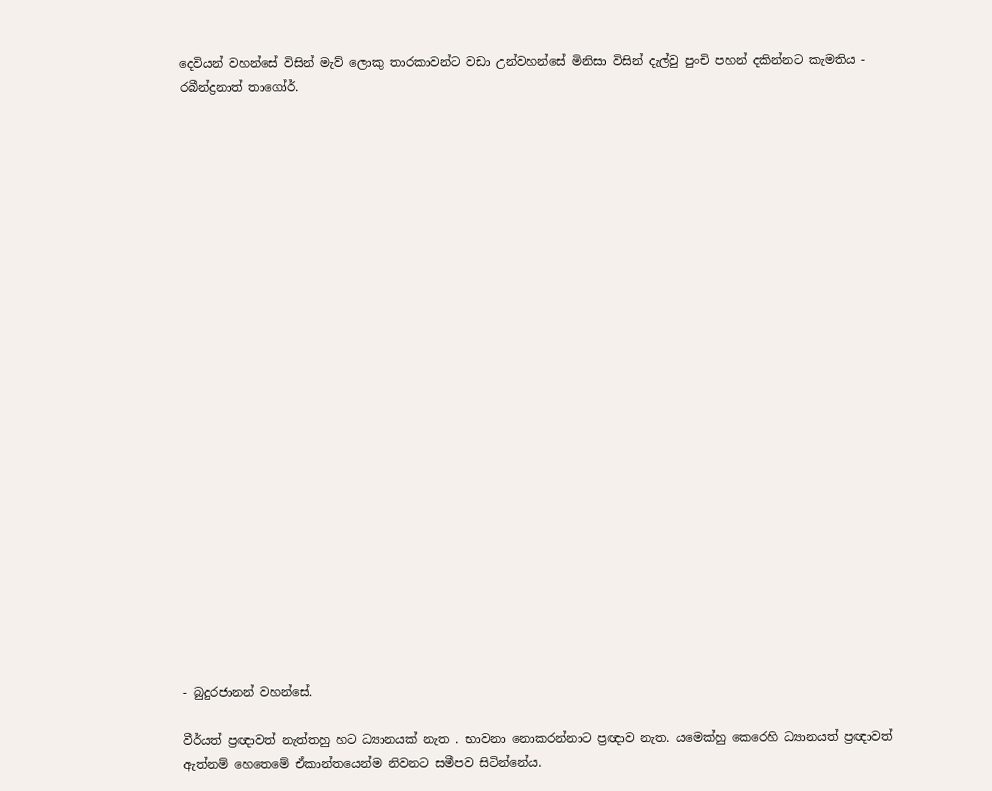දෙවියන් වහන්සේ විසින් මැව් ලොකු තාරකාවන්ට වඩා උන්වහන්සේ මිනිසා විසින් දැල්වු පුංචි පහන් දකින්නට කැමතිය - රබීන්ද්‍රනාත් තාගෝර්.
























- බුදුරජානන් වහන්සේ.

වීර්යත් ප්‍රඥාවත් නැත්තහු හට ධ්‍යානයක් නැත . භාවනා නොකරන්නාට ප්‍රඥාව නැත. යමෙක්හු කෙරෙහි ධ්‍යානයත් ප්‍රඥාවත් ඇත්නම් හෙතෙමේ ඒකාන්තයෙන්ම නිවනට සමීපව සිටින්නේය.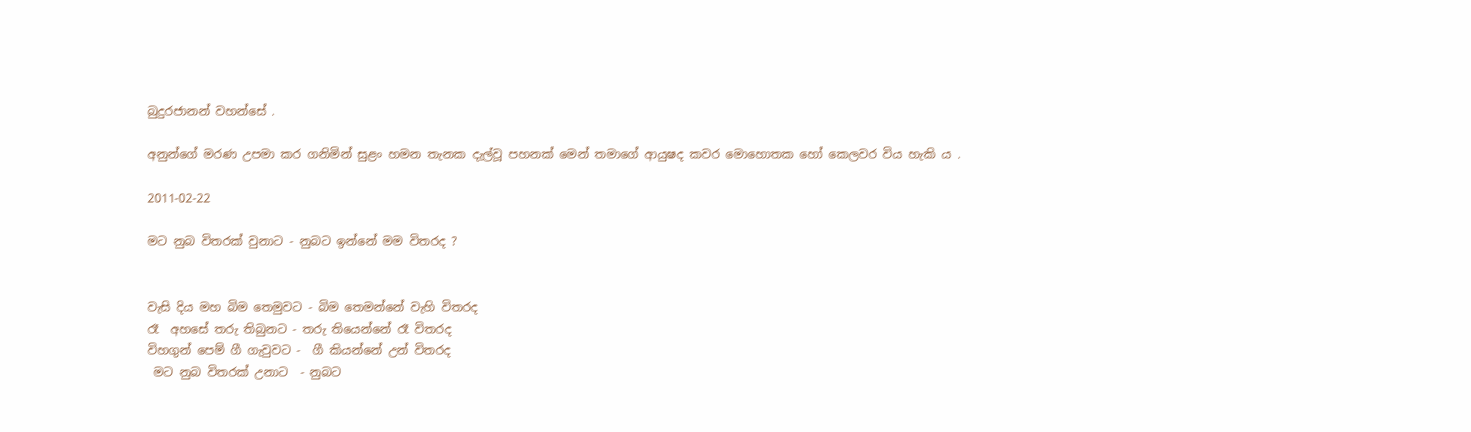බුදුරජානන් වහන්සේ .

අනුන්ගේ මරණ උපමා කර ගනිමින් සුළං හමන තැනක දැල්වූ පහනක් මෙන් තමාගේ ආයුෂද කවර මොහොතක හෝ කෙලවර විය හැකි ය .

2011-02-22

මට නුබ විතරක් වුනාට - නුබට ඉන්නේ මම විතරද ?


වැසි දිය මහ බිම තෙමුවට - බිම තෙමන්නේ වැහි විතරද
රෑ  අහසේ තරු තිබුනට - තරු තියෙන්නේ රෑ විතරද
විහගුන් පෙම් ගී ගැවුවට -  ගී කියන්නේ උන් විතරද
 මට නුබ විතරක් උනාට  - නුබට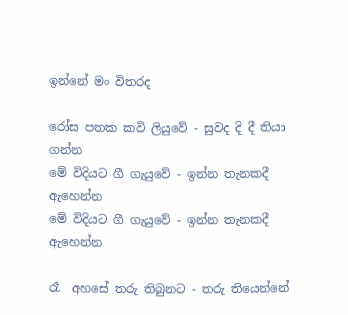ඉන්නේ මං විතරද

රෝස පතක කවි ලියුවේ - සුවද දි දී තියා ගන්න
මේ විදියට ගී ගැයුවේ - ඉන්න තැනකදී ඇහෙන්න
මේ විදියට ගී ගැයුවේ - ඉන්න තැනකදී ඇහෙන්න

රෑ  අහසේ තරු තිබුනට - තරු තියෙන්නේ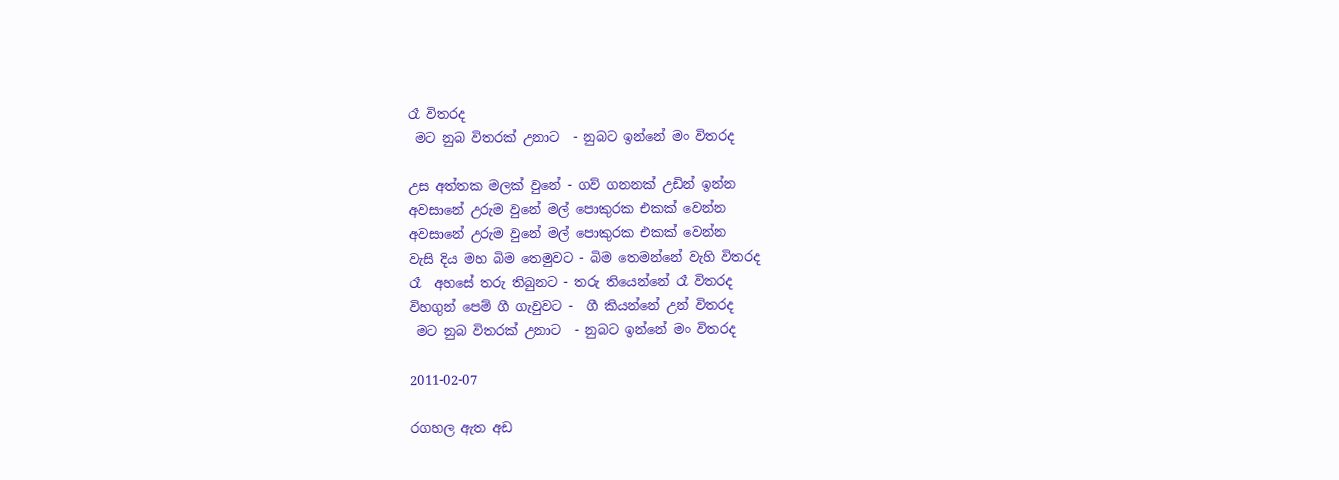රෑ විතරද
 මට නුබ විතරක් උනාට  - නුබට ඉන්නේ මං විතරද

උස අත්තක මලක් වුනේ - ගව් ගනනක් උඩින් ඉන්න
අවසානේ උරුම වුනේ මල් පොකුරක එකක් වෙන්න
අවසානේ උරුම වුනේ මල් පොකුරක එකක් වෙන්න
වැසි දිය මහ බිම තෙමුවට - බිම තෙමන්නේ වැහි විතරද
රෑ  අහසේ තරු තිබුනට - තරු තියෙන්නේ රෑ විතරද
විහගුන් පෙම් ගී ගැවුවට -  ගී කියන්නේ උන් විතරද
 මට නුබ විතරක් උනාට  - නුබට ඉන්නේ මං විතරද

2011-02-07

රගහල ඇත අඩ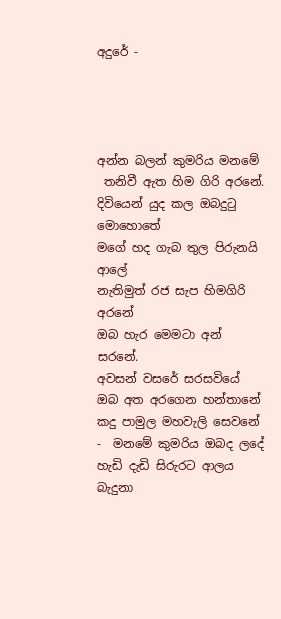අදුරේ -




අන්න බලන් කුමරිය මනමේ
 තනිවී ඇත හිම ගිරි අරනේ.
දිවියෙන් යුද කල ඔබදුටු මොහොතේ
මගේ හද ගැබ තුල පිරුනයි ආලේ
නැතිමුත් රජ සැප හිමගිරි අරනේ
ඔබ හැර මෙමටා අන් සරනේ.
අවසන් වසරේ සරසවියේ
ඔබ අත අරගෙන හන්තානේ
කදු පාමුල මහවැලි සෙවනේ -  මනමේ කුමරිය ඔබද ලදේ
හැඩි දැඩි සිරුරට ආලය බැදුනා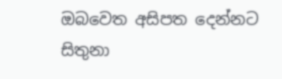ඔබවෙත අසිපත දෙන්නට සිතුනා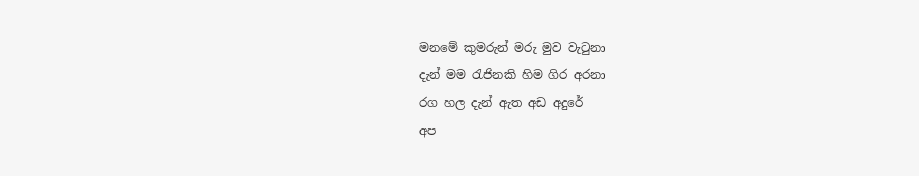මනමේ කුමරුන් මරු මුව වැටුනා
දැන් මම රැජිනකි හිම ගිර අරනා
රග හල දැන් ඇත අඩ අදුරේ
අප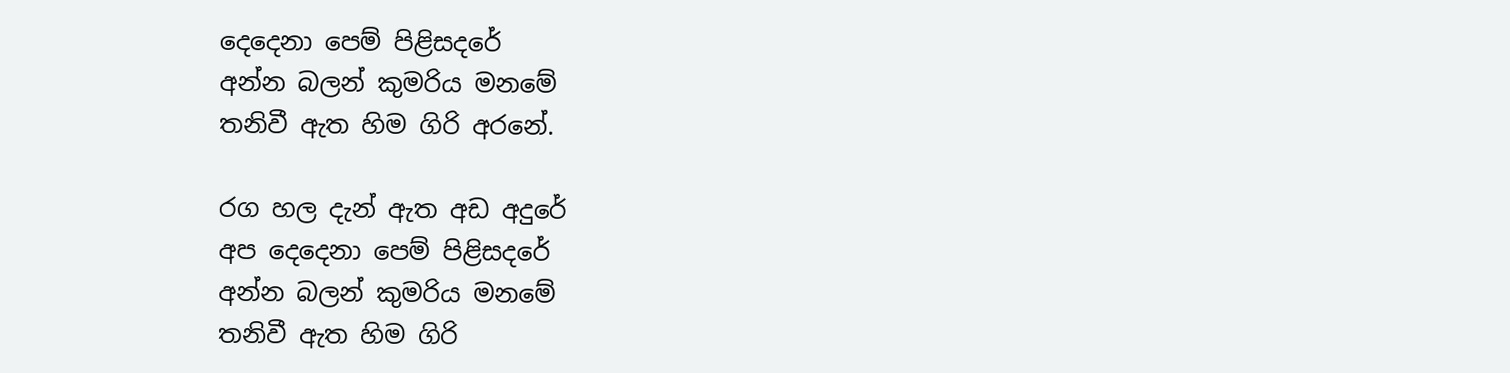දෙදෙනා පෙම් පිළිසදරේ
අන්න බලන් කුමරිය මනමේ
තනිවී ඇත හිම ගිරි අරනේ.

රග හල දැන් ඇත අඩ අදුරේ
අප දෙදෙනා පෙම් පිළිසදරේ
අන්න බලන් කුමරිය මනමේ
තනිවී ඇත හිම ගිරි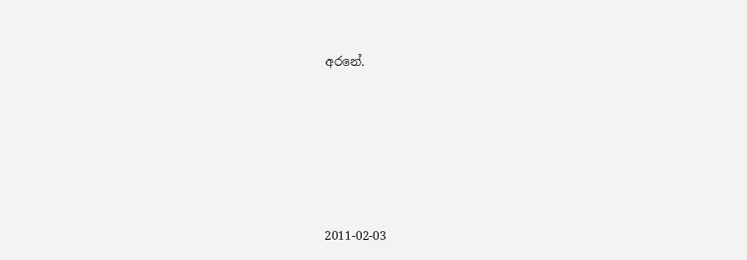අරනේ.








2011-02-03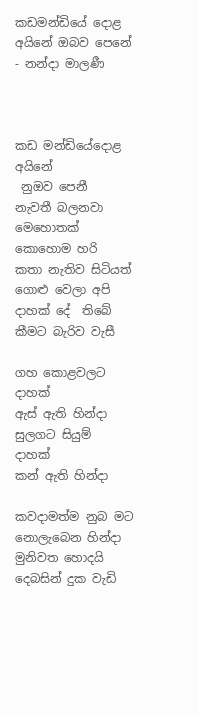කඩමන්ඩියේ දොළ අයිනේ ඔබව පෙනේ - නන්දා මාලණී



කඩ මන්ඩියේදොළ අයිනේ
 නුඔව පෙනී
නැවතී බලනවා මෙහොතක්
කොහොම හරි
කතා නැතිව සිටියත්
ගොළු වෙලා අපි
දාහක් දේ  තිබේ
කීමට බැරිව වැසී

ගහ කොළවලට දාහක්
ඇස් ඇති හින්දා
සුලගට සියුම්  දාහක්
කන් ඇති හින්දා

කවදාමත්ම නුබ මට
නොලැබෙන හින්දා
මුනිවත හොදයි
දෙබසින් දුක වැඩි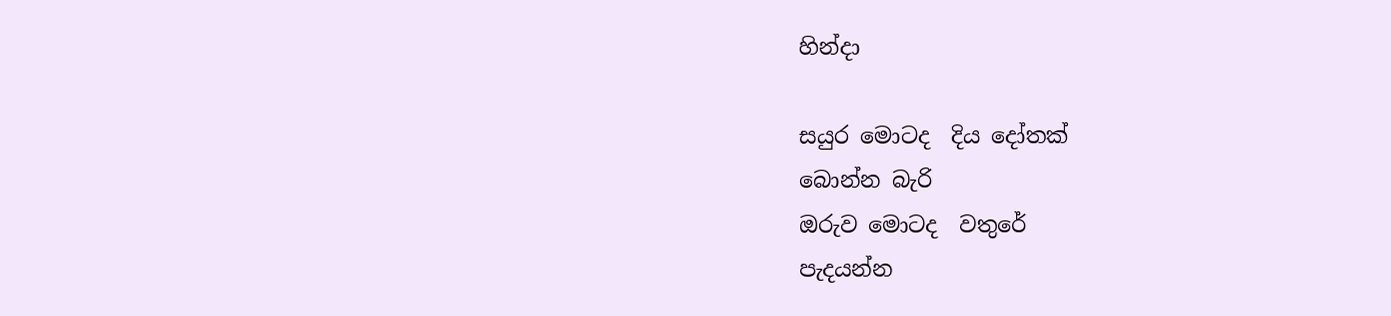හින්දා

සයුර මොටද  දිය දෝතක්
බොන්න බැරි
ඔරුව මොටද  වතුරේ
පැදයන්න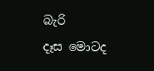බැරි
දෑස ‍මොටද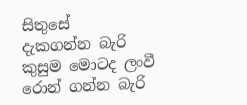සිතුසේ
දැකගන්න බැරි
කුසුම මොටද ලංවී
රොන් ගන්න බැරි